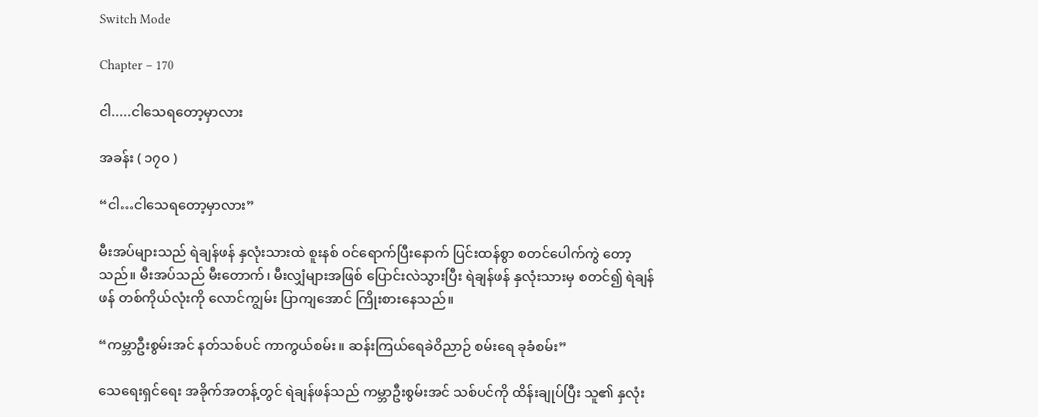Switch Mode

Chapter – 170

ငါ.....ငါသေရတော့မှာလား

အခန်း ( ၁၇၀ )

“ငါ…ငါသေရတော့မှာလား”

မီးအပ်များသည် ရဲချန်ဖန် နှလုံးသားထဲ စူးနစ် ဝင်ရောက်ပြီးနောက် ပြင်းထန်စွာ စတင်ပေါက်ကွဲ တော့သည်။ မီးအပ်သည် မီးတောက်၊ မီးလျှံများအဖြစ် ပြောင်းလဲသွားပြီး ရဲချန်ဖန် နှလုံးသားမှ စတင်၍ ရဲချန်ဖန် တစ်ကိုယ်လုံးကို လောင်ကျွမ်း ပြာကျအောင် ကြိုးစားနေသည်။

“ကမ္ဘာဦးစွမ်းအင် နတ်သစ်ပင် ကာကွယ်စမ်း။ ဆန်းကြယ်ရေခဲဝိညာဉ် စမ်းရေ ခုခံစမ်း”

သေရေးရှင်ရေး အခိုက်အတန့်တွင် ရဲချန်ဖန်သည် ကမ္ဘာဦးစွမ်းအင် သစ်ပင်ကို ထိန်းချုပ်ပြီး သူ၏ နှလုံး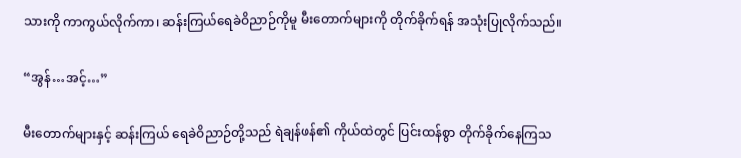သားကို ကာကွယ်လိုက်ကာ၊ ဆန်းကြယ်ရေခဲဝိညာဉ်ကိုမူ မီးတောက်များကို တိုက်ခိုက်ရန် အသုံးပြုလိုက်သည်။

“အွန်…အင့်…”

မီးတောက်များနှင့် ဆန်းကြယ် ရေခဲဝိညာဉ်တို့သည် ရဲချန်ဖန်၏ ကိုယ်ထဲတွင် ပြင်းထန်စွာ တိုက်ခိုက်နေကြသ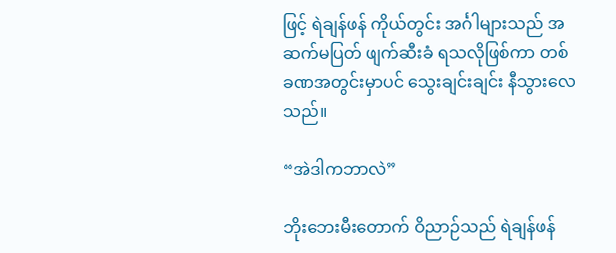ဖြင့် ရဲချန်ဖန် ကိုယ်တွင်း အင်္ဂါများသည် အဆက်မပြတ် ဖျက်ဆီးခံ ရသလိုဖြစ်ကာ တစ်ခဏအတွင်းမှာပင် သွေးချင်းချင်း နီသွားလေသည်။

“အဲဒါကဘာလဲ”

ဘိုးဘေးမီးတောက် ဝိညာဉ်သည် ရဲချန်ဖန်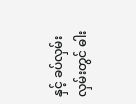နှင့် ခပ်လှမ်းလှမ်းတွင် ဓါး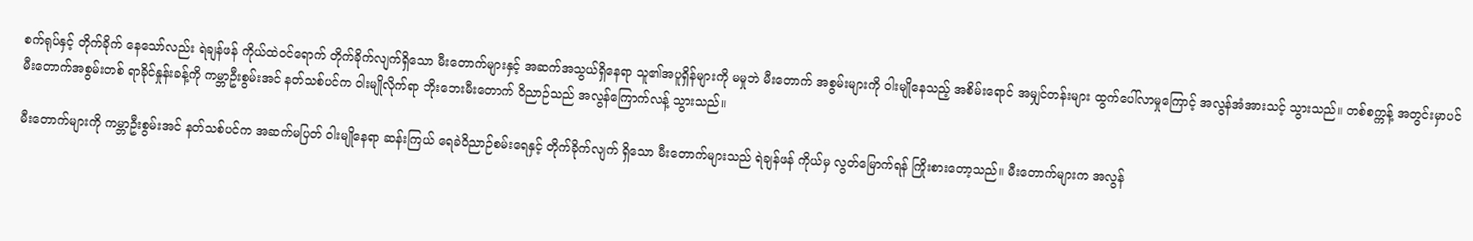စက်ရုပ်နှင့် တိုက်ခိုက် နေသော်လည်း ရဲချန်ဖန် ကိုယ်ထဲဝင်ရောက် တိုက်ခိုက်လျက်ရှိသော မီးတောက်များနှင့် အဆက်အသွယ်ရှိနေရာ သူ၏အပူရှိန်များကို မမှုဘဲ မီးတောက် အစွမ်းများကို ဝါးမျိုနေသည့် အစိမ်းရောင် အမျှင်တန်းများ ထွက်ပေါ်လာမှုကြောင့် အလွန်အံအားသင့် သွားသည်။ တစ်စက္ကန့် အတွင်းမှာပင် မီးတောက်အစွမ်းတစ် ရာခိုင်နှုန်းခန့်ကို ကမ္ဘာဦးစွမ်းအင် နတ်သစ်ပင်က ဝါးမျိုလိုက်ရာ ဘိုးဘေးမီးတောက် ဝိညာဉ်သည် အလွန်ကြောက်လန့် သွားသည်။

မီးတောက်များကို ကမ္ဘာဦးစွမ်းအင် နတ်သစ်ပင်က အဆက်မပြတ် ဝါးမျိုနေရာ ဆန်းကြယ် ရေခဲဝိညာဉ်စမ်းရေနှင့် တိုက်ခိုက်လျက် ရှိသော မီးတောက်များသည် ရဲချန်ဖန် ကိုယ်မှ လွတ်မြောက်ရန် ကြိုးစားတော့သည်။ မီးတောက်များက အလွန်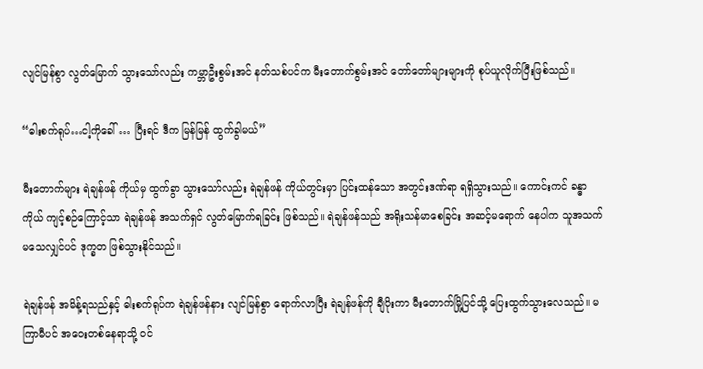လျင်မြန်စွာ လွတ်မြောက် သွားသော်လည်း ကမ္ဘာဦးစွမ်းအင် နတ်သစ်ပင်က မီးတောက်စွမ်းအင် တော်တော်များများကို စုပ်ယူလိုက်ပြီးဖြစ်သည်။

“ဓါးစက်ရုပ်…ငါ့ကိုခေါ် … ပြီးရင် ဒီက မြန်မြန် ထွက်ခွါမယ်”

မီးတောက်များ ရဲချန်ဖန် ကိုယ်မှ ထွက်ခွာ သွားသော်လည်း ရဲချန်ဖန် ကိုယ်တွင်းမှာ ပြင်းထန်သော အတွင်းဒဏ်ရာ ရရှိသွားသည်။ ကောင်းကင် ခန္ဓာကိုယ် ကျင့်စဉ်ကြောင့်သာ ရဲချန်ဖန် အသက်ရှင် လွတ်မြောက်ရခြင်း ဖြစ်သည်။ ရဲချန်ဖန်သည် အရိုးသန်မာစေခြင်း အဆင့်မရောက် နေပါက သူအသက်မသေလျှင်ပင် ဒုက္ခတ ဖြစ်သွားနိုင်သည်။

ရဲချန်ဖန် အမိန့်ရသည်နှင့် ဓါးစက်ရုပ်က ရဲချန်ဖန်နား လျင်မြန်စွာ ရောက်လာပြီး ရဲချန်ဖန်ကို ချီပိုးကာ မီးတောက်မြို့ပြင်သို့ ပြေးထွက်သွားလေသည်။ မကြာမီပင် အဝေးတစ်နေရာသို့ ဝင်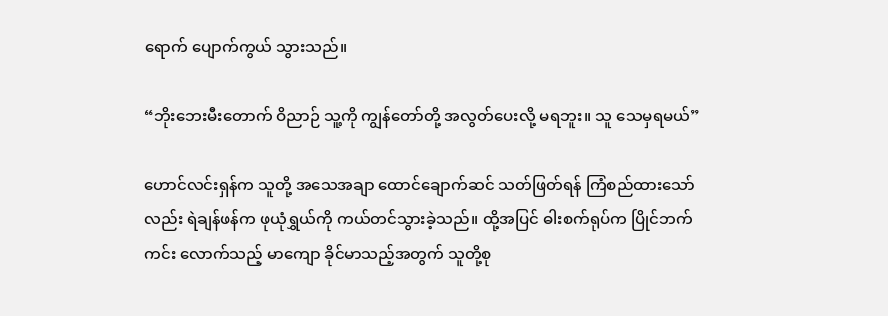ရောက် ပျောက်ကွယ် သွားသည်။

“ဘိုးဘေးမီးတောက် ဝိညာဉ် သူ့ကို ကျွန်တော်တို့ အလွတ်ပေးလို့ မရဘူး။ သူ သေမှရမယ်”

ဟောင်လင်းရှန်က သူတို့ အသေအချာ ထောင်ချောက်ဆင် သတ်ဖြတ်ရန် ကြံစည်ထားသော်လည်း ရဲချန်ဖန်က ဖုယုံရွှယ်ကို ကယ်တင်သွားခဲ့သည်။ ထို့အပြင် ဓါးစက်ရုပ်က ပြိုင်ဘက်ကင်း လောက်သည့် မာကျော ခိုင်မာသည့်အတွက် သူတို့စု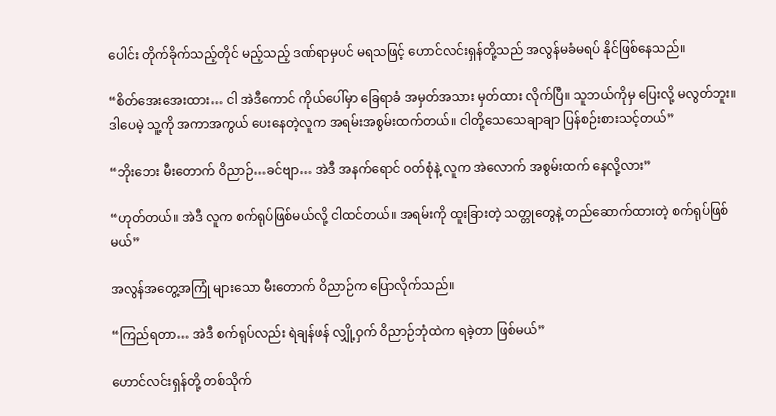ပေါင်း တိုက်ခိုက်သည့်တိုင် မည့်သည့် ဒဏ်ရာမှပင် မရသဖြင့် ဟောင်လင်းရှန်တို့သည် အလွန်မခံမရပ် နိုင်ဖြစ်နေသည်။

“စိတ်အေးအေးထား… ငါ အဲဒီကောင် ကိုယ်ပေါ်မှာ ခြေရာခံ အမှတ်အသား မှတ်ထား လိုက်ပြီ။ သူဘယ်ကိုမှ ပြေးလို့ မလွတ်ဘူး။ ဒါပေမဲ့ သူ့ကို အကာအကွယ် ပေးနေတဲ့လူက အရမ်းအစွမ်းထက်တယ်။ ငါတို့သေသေချာချာ ပြန်စဉ်းစားသင့်တယ်”

“ဘိုးဘေး မီးတောက် ဝိညာဉ်…ခင်ဗျာ… အဲဒီ အနက်ရောင် ဝတ်စုံနဲ့ လူက အဲလောက် အစွမ်းထက် နေလို့လား”

“ဟုတ်တယ်။ အဲဒီ လူက စက်ရုပ်ဖြစ်မယ်လို့ ငါထင်တယ်။ အရမ်းကို ထူးခြားတဲ့ သတ္တုတွေနဲ့ တည်ဆောက်ထားတဲ့ စက်ရုပ်ဖြစ်မယ်”

အလွန်အတွေ့အကြုံ များသော မီးတောက် ဝိညာဉ်က ပြောလိုက်သည်။

“ကြည်ရတာ… အဲဒီ စက်ရုပ်လည်း ရဲချန်ဖန် လျှို့ဝှက် ဝိညာဉ်ဘုံထဲက ရခဲ့တာ ဖြစ်မယ်”

ဟောင်လင်းရှန်တို့ တစ်သိုက်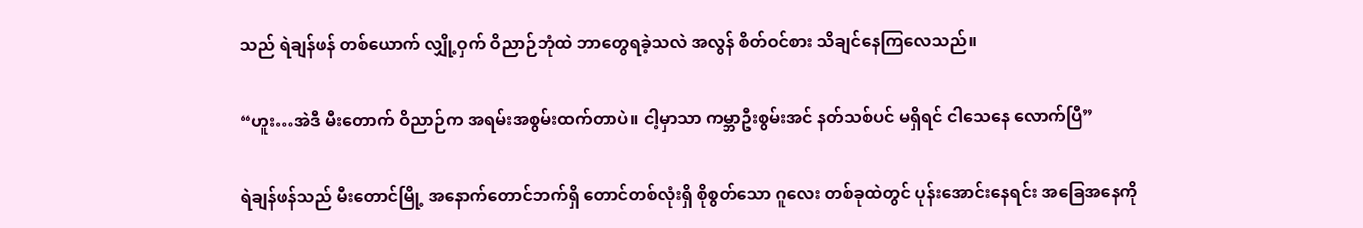သည် ရဲချန်ဖန် တစ်ယောက် လျှို့ဝှက် ဝိညာဉ်ဘုံထဲ ဘာတွေရခဲ့သလဲ အလွန် စိတ်ဝင်စား သိချင်နေကြလေသည်။

“ဟူး…အဲဒီ မီးတောက် ဝိညာဉ်က အရမ်းအစွမ်းထက်တာပဲ။ ငါ့မှာသာ ကမ္ဘာဦးစွမ်းအင် နတ်သစ်ပင် မရှိရင် ငါသေနေ လောက်ပြီ”

ရဲချန်ဖန်သည် မီးတောင်မြို့ အနောက်တောင်ဘက်ရှိ တောင်တစ်လုံးရှိ စိုစွတ်သော ဂူလေး တစ်ခုထဲတွင် ပုန်းအောင်းနေရင်း အခြေအနေကို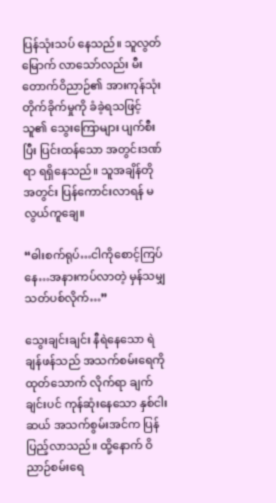ပြန်သုံးသပ် နေသည်။ သူလွတ်မြောက် လာသော်လည်း မီးတောက်ဝိညာဉ်၏ အားကုန်သုံး တိုက်ခိုက်မှုကို ခံခဲ့ရသဖြင့် သူ၏ သွေးကြောများ ပျက်စီးပြီး ပြင်းထန်သော အတွင်းဒဏ်ရာ ရရှိနေသည်။ သူအချိန်တိုအတွင်း ပြန်ကောင်းလာရန် မလွယ်ကူချေ။

“ဓါးစက်ရုပ်…ငါကိုစောင့်ကြပ်နေ…အနားကပ်လာတဲ့ မှန်သမျှ သတ်ပစ်လိုက်…”

သွေးချင်းချင်း နီရဲနေသော ရဲချန်ဖန်သည် အသက်စမ်းရေကို ထုတ်သောက် လိုက်ရာ ချက်ချင်းပင် ကုန်ဆုံးနေသော နှစ်ငါးဆယ် အသက်စွမ်းအင်က ပြန်ပြည့်လာသည်။ ထို့နောက် ဝိညာဉ်စမ်းရေ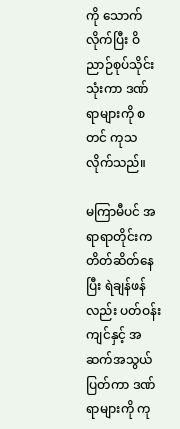ကို သောက်လိုက်ပြီး ဝိညာဉ်စုပ်သိုင်း သုံးကာ ဒဏ်ရာများကို စတင် ကုသလိုက်သည်။

မကြာမီပင် အရာရာတိုင်းက တိတ်ဆိတ်နေပြီး ရဲချန်ဖန်လည်း ပတ်ဝန်းကျင်နှင့် အဆက်အသွယ် ပြတ်ကာ ဒဏ်ရာများကို ကု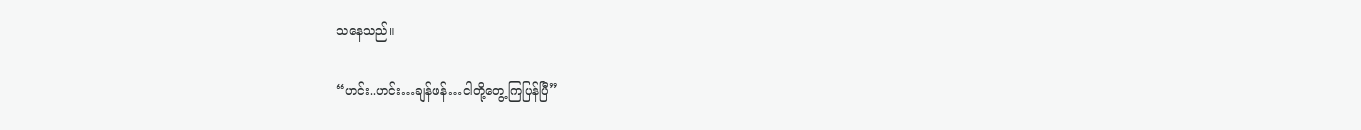သနေသည်။

“ဟင်း..ဟင်း…ချန်ဖန်…ငါတို့တွေ့ကြပြန်ပြီ”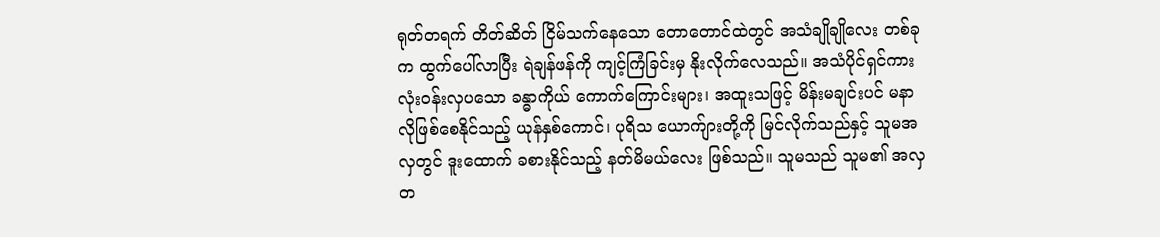ရုတ်တရက် တိတ်ဆိတ် ငြိမ်သက်နေသော တောတောင်ထဲတွင် အသံချိုချိုလေး တစ်ခုက ထွက်ပေါ်လာပြီး ရဲချန်ဖန်ကို ကျင့်ကြံခြင်းမှ နိုးလိုက်လေသည်။ အသံပိုင်ရှင်ကား လုံးဝန်းလှပသော ခန္ဓာကိုယ် ကောက်ကြောင်းများ၊ အထူးသဖြင့် မိန်းမချင်းပင် မနာလိုဖြစ်စေနိုင်သည့် ယုန်နှစ်ကောင်၊ ပုရိသ ယောက်ျားတို့ကို မြင်လိုက်သည်နှင့် သူမအလှတွင် ဒူးထောက် ခစားနိုင်သည့် နတ်မိမယ်လေး ဖြစ်သည်။ သူမသည် သူမ၏ အလှတ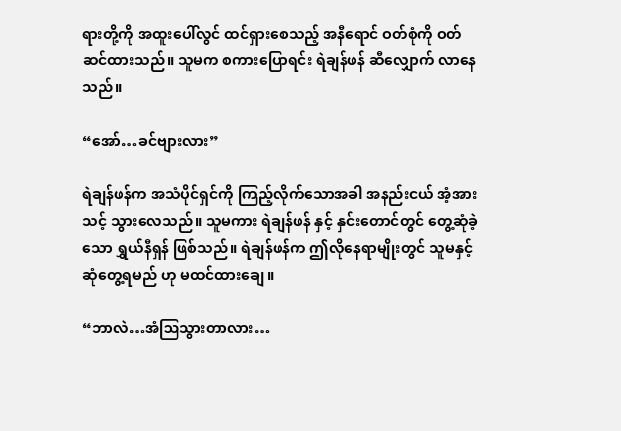ရားတို့ကို အထူးပေါ်လွင် ထင်ရှားစေသည့် အနီရောင် ဝတ်စုံကို ဝတ်ဆင်ထားသည်။ သူမက စကားပြောရင်း ရဲချန်ဖန် ဆီလျှောက် လာနေသည်။

“အော်…ခင်ဗျားလား”

ရဲချန်ဖန်က အသံပိုင်ရှင်ကို ကြည့်လိုက်သောအခါ အနည်းငယ် အံ့အားသင့် သွားလေသည်။ သူမကား ရဲချန်ဖန် နှင့် နှင်းတောင်တွင် တွေ့ဆုံခဲ့သော ရွှယ်နီရှန် ဖြစ်သည်။ ရဲချန်ဖန်က ဤလိုနေရာမျိုးတွင် သူမနှင့်ဆုံတွေ့ရမည် ဟု မထင်ထားချေ။

“ဘာလဲ…အံဩသွားတာလား…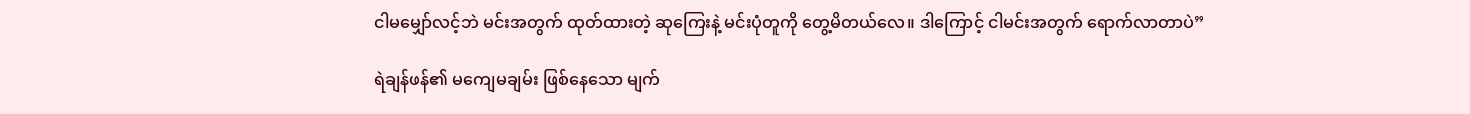ငါမမျှော်လင့်ဘဲ မင်းအတွက် ထုတ်ထားတဲ့ ဆုကြေးနဲ့ မင်းပုံတူကို တွေ့မိတယ်လေ။ ဒါကြောင့် ငါမင်းအတွက် ရောက်လာတာပဲ”

ရဲချန်ဖန်၏ မကျေမချမ်း ဖြစ်နေသော မျက်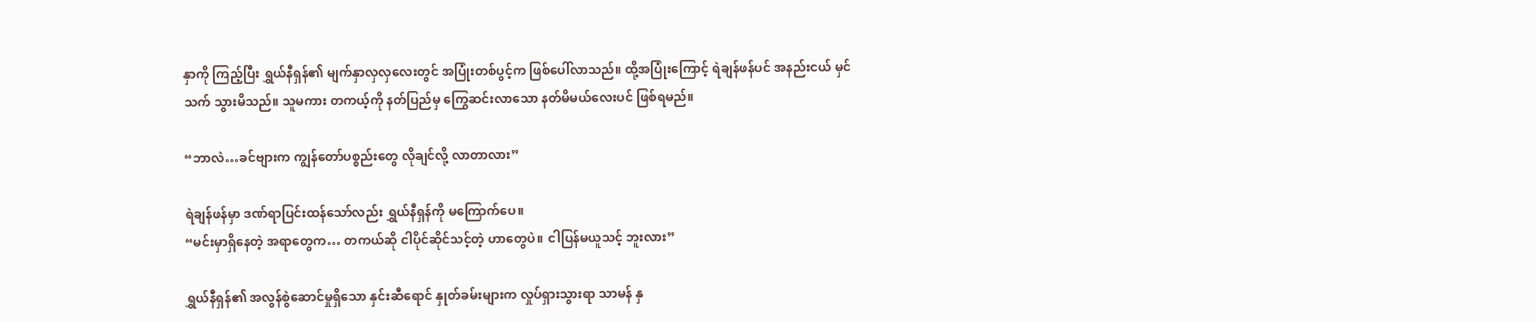နှာကို ကြည့်ပြီး ရွှယ်နီရှန်၏ မျက်နှာလှလှလေးတွင် အပြုံးတစ်ပွင့်က ဖြစ်ပေါ်လာသည်။ ထို့အပြုံးကြောင့် ရဲချန်ဖန်ပင် အနည်းငယ် မှင်သက် သွားမိသည်။ သူမကား တကယ့်ကို နတ်ပြည်မှ ကြွေဆင်းလာသော နတ်မိမယ်လေးပင် ဖြစ်ရမည်။

“ဘာလဲ…ခင်ဗျားက ကျွန်တော်ပစ္စည်းတွေ လိုချင်လို့ လာတာလား”

ရဲချန်ဖန်မှာ ဒဏ်ရာပြင်းထန်သော်လည်း ရွှယ်နီရှန်ကို မကြောက်ပေ။
“မင်းမှာရှိနေတဲ့ အရာတွေက… တကယ်ဆို ငါပိုင်ဆိုင်သင့်တဲ့ ဟာတွေပဲ။ ငါပြန်မယူသင့် ဘူးလား”

ရွှယ်နီရှန်၏ အလွန်စွဲဆောင်မှုရှိသော နှင်းဆီရောင် နှုတ်ခမ်းများက လှုပ်ရှားသွားရာ သာမန် နှ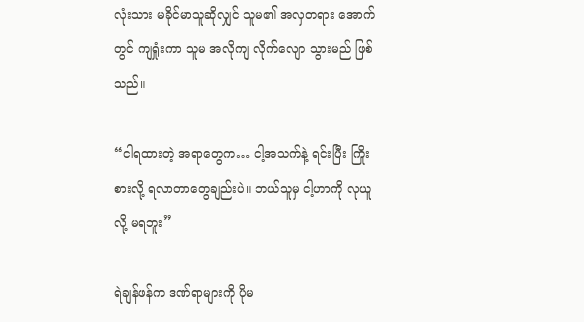လုံးသား မခိုင်မာသူဆိုလျှင် သူမ၏ အလှတရား အောက်တွင် ကျရှုံးကာ သူမ အလိုကျ လိုက်လျော သွားမည် ဖြစ်သည်။

“ငါရထားတဲ့ အရာတွေက… ငါ့အသက်နဲ့ ရင်းပြီး ကြိုးစားလို့ ရလာတာတွေချည်းပဲ။ ဘယ်သူမှ ငါ့ဟာကို လုယူလို့ မရဘူး”

ရဲချန်ဖန်က ဒဏ်ရာများကို ပိုမ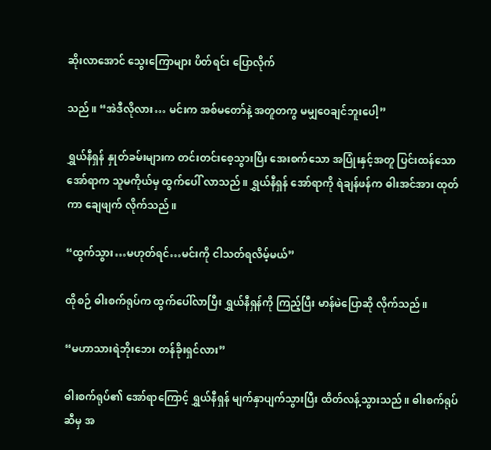ဆိုးလာအောင် သွေးကြောများ ပိတ်ရင်း ပြောလိုက်

သည်။ “အဲဒီလိုလား… မင်းက အစ်မတော်နဲ့ အတူတကွ မမျှဝေချင်ဘူးပေါ့”

ရွှယ်နီရှန် နှုတ်ခမ်းများက တင်းတင်းစေ့သွားပြီး အေးစက်သော အပြုံးနှင့်အတူ ပြင်းထန်သော အော်ရာက သူမကိုယ်မှ ထွက်ပေါ် လာသည်။ ရွှယ်နီရှန် အော်ရာကို ရဲချန်ဖန်က ဓါးအင်အား ထုတ်ကာ ချေဖျက် လိုက်သည်။

“ထွက်သွား…မဟုတ်ရင်…မင်းကို ငါသတ်ရလိမ့်မယ်”

ထိုစဉ် ဓါးစက်ရုပ်က ထွက်ပေါ်လာပြီး ရွှယ်နီရှန်ကို ကြည့်ပြီး မာန်မဲပြောဆို လိုက်သည်။

“မဟာသားရဲဘိုးဘေး တန်ခိုးရှင်လား”

ဓါးစက်ရုပ်၏ အော်ရာကြောင့် ရွှယ်နီရှန် မျက်နှာပျက်သွားပြီး ထိတ်လန့်သွားသည်။ ဓါးစက်ရုပ်ဆီမှ အ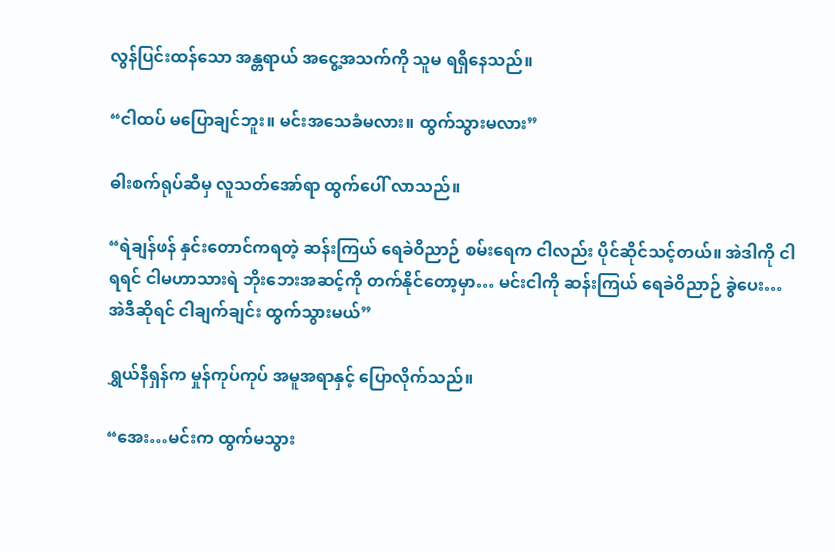လွန်ပြင်းထန်သော အန္တရာယ် အငွေ့အသက်ကို သူမ ရရှိနေသည်။

“ငါထပ် မပြောချင်ဘူး။ မင်းအသေခံမလား။ ထွက်သွားမလား”

ဓါးစက်ရုပ်ဆီမှ လူသတ်အော်ရာ ထွက်ပေါ် လာသည်။

“ရဲချန်ဖန် နှင်းတောင်ကရတဲ့ ဆန်းကြယ် ရေခဲဝိညာဉ် စမ်းရေက ငါလည်း ပိုင်ဆိုင်သင့်တယ်။ အဲဒါကို ငါရရင် ငါမဟာသားရဲ ဘိုးဘေးအဆင့်ကို တက်နိုင်တော့မှာ… မင်းငါကို ဆန်းကြယ် ရေခဲဝိညာဉ် ခွဲပေး… အဲဒီဆိုရင် ငါချက်ချင်း ထွက်သွားမယ်”

ရွှယ်နီရှန်က မှုန်ကုပ်ကုပ် အမူအရာနှင့် ပြောလိုက်သည်။

“အေး…မင်းက ထွက်မသွား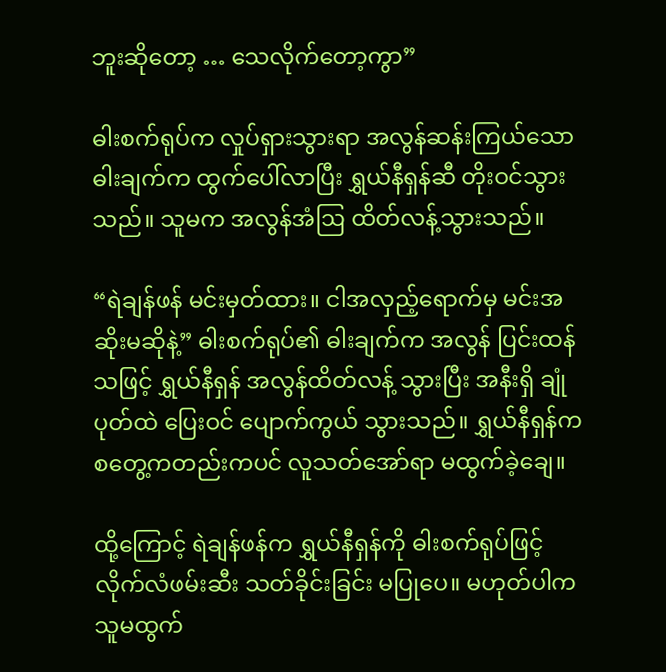ဘူးဆိုတော့ … သေလိုက်တော့ကွာ”

ဓါးစက်ရုပ်က လှုပ်ရှားသွားရာ အလွန်ဆန်းကြယ်သော ဓါးချက်က ထွက်ပေါ်လာပြီး ရွှယ်နီရှန်ဆီ တိုးဝင်သွားသည်။ သူမက အလွန်အံဩ ထိတ်လန့်သွားသည်။

“ရဲချန်ဖန် မင်းမှတ်ထား။ ငါအလှည့်ရောက်မှ မင်းအဆိုးမဆိုနဲ့” ဓါးစက်ရုပ်၏ ဓါးချက်က အလွန် ပြင်းထန်သဖြင့် ရွှယ်နီရှန် အလွန်ထိတ်လန့် သွားပြီး အနီးရှိ ချုံပုတ်ထဲ ပြေးဝင် ပျောက်ကွယ် သွားသည်။ ရွှယ်နီရှန်က စတွေ့ကတည်းကပင် လူသတ်အော်ရာ မထွက်ခဲ့ချေ။

ထို့ကြောင့် ရဲချန်ဖန်က ရွှယ်နီရှန်ကို ဓါးစက်ရုပ်ဖြင့် လိုက်လံဖမ်းဆီး သတ်ခိုင်းခြင်း မပြုပေ။ မဟုတ်ပါက သူမထွက်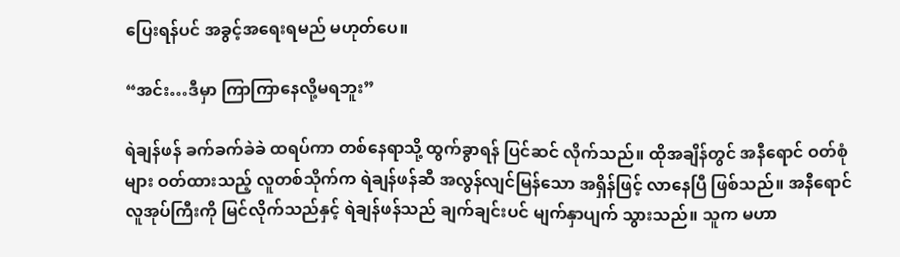ပြေးရန်ပင် အခွင့်အရေးရမည် မဟုတ်ပေ။

“အင်း…ဒီမှာ ကြာကြာနေလို့မရဘူး”

ရဲချန်ဖန် ခက်ခက်ခဲခဲ ထရပ်ကာ တစ်နေရာသို့ ထွက်ခွာရန် ပြင်ဆင် လိုက်သည်။ ထိုအချိန်တွင် အနီရောင် ဝတ်စုံများ ဝတ်ထားသည့် လူတစ်သိုက်က ရဲချန်ဖန်ဆီ အလွန်လျင်မြန်သော အရှိန်ဖြင့် လာနေပြီ ဖြစ်သည်။ အနီရောင် လူအုပ်ကြီးကို မြင်လိုက်သည်နှင့် ရဲချန်ဖန်သည် ချက်ချင်းပင် မျက်နှာပျက် သွားသည်။ သူက မဟာ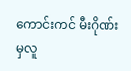ကောင်းကင် မီးဂိုဏ်းမှလူ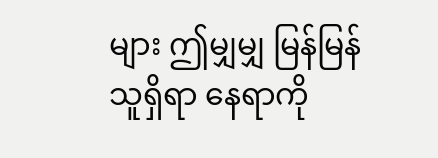များ ဤမျှမျှ မြန်မြန် သူရှိရာ နေရာကို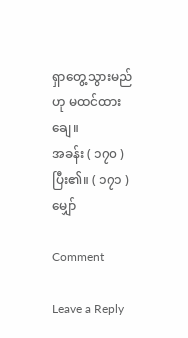ရှာတွေ့သွားမည်ဟု မထင်ထားချေ။
အခန်း ( ၁၇၀ ) ပြီး၏။ ( ၁၇၁ ) မျှော်

Comment

Leave a Reply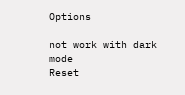Options

not work with dark mode
Reset